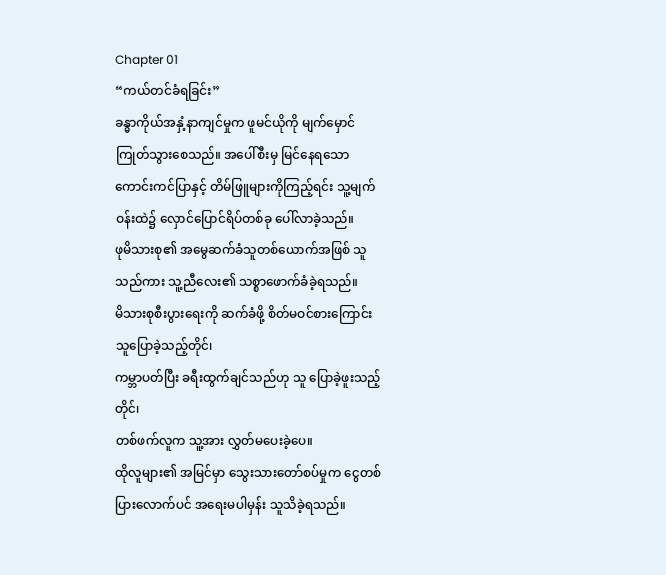Chapter 01
“ကယ်တင်ခံရခြင်း”
ခန္ဓာကိုယ်အနှံ့နာကျင်မှုက ဖူမင်ယိုကို မျက်မှောင်ကြုတ်သွားစေသည်။ အပေါ်စီးမှ မြင်နေရသော ကောင်းကင်ပြာနှင့် တိမ်ဖြူများကိုကြည့်ရင်း သူ့မျက်ဝန်းထဲ၌ လှောင်ပြောင်ရိပ်တစ်ခု ပေါ်လာခဲ့သည်။
ဖုမိသားစု၏ အမွေဆက်ခံသူတစ်ယောက်အဖြစ် သူသည်ကား သူ့ညီလေး၏ သစ္စာဖောက်ခံခဲ့ရသည်။
မိသားစုစီးပွားရေးကို ဆက်ခံဖို့ စိတ်မဝင်စားကြောင်း သူပြောခဲ့သည့်တိုင်၊
ကမ္ဘာပတ်ပြီး ခရီးထွက်ချင်သည်ဟု သူ ပြောခဲ့ဖူးသည့်တိုင်၊
တစ်ဖက်လူက သူ့အား လွှတ်မပေးခဲ့ပေ။
ထိုလူများ၏ အမြင်မှာ သွေးသားတော်စပ်မှုက ငွေတစ်ပြားလောက်ပင် အရေးမပါမှန်း သူသိခဲ့ရသည်။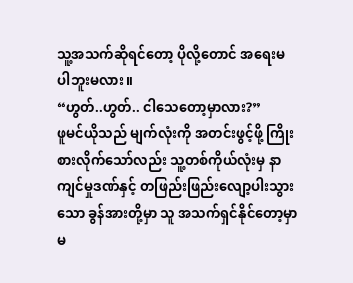သူ့အသက်ဆိုရင်တော့ ပိုလို့တောင် အရေးမပါဘူးမလား။
“ဟွတ်..ဟွတ်.. ငါသေတော့မှာလား?”
ဖူမင်ယိုသည် မျက်လုံးကို အတင်းဖွင့်ဖို့ ကြိုးစားလိုက်သော်လည်း သူ့တစ်ကိုယ်လုံးမှ နာကျင်မှုဒဏ်နှင့် တဖြည်းဖြည်းလျော့ပါးသွားသော ခွန်အားတို့မှာ သူ အသက်ရှင်နိုင်တော့မှာမ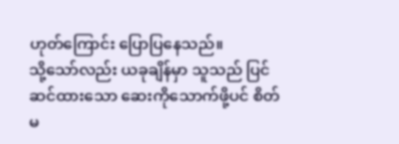ဟုတ်ကြောင်း ပြောပြနေသည်။
သို့သော်လည်း ယခုချိန်မှာ သူသည် ပြင်ဆင်ထားသော ဆေးကိုသောက်ဖို့ပင် စိတ်မ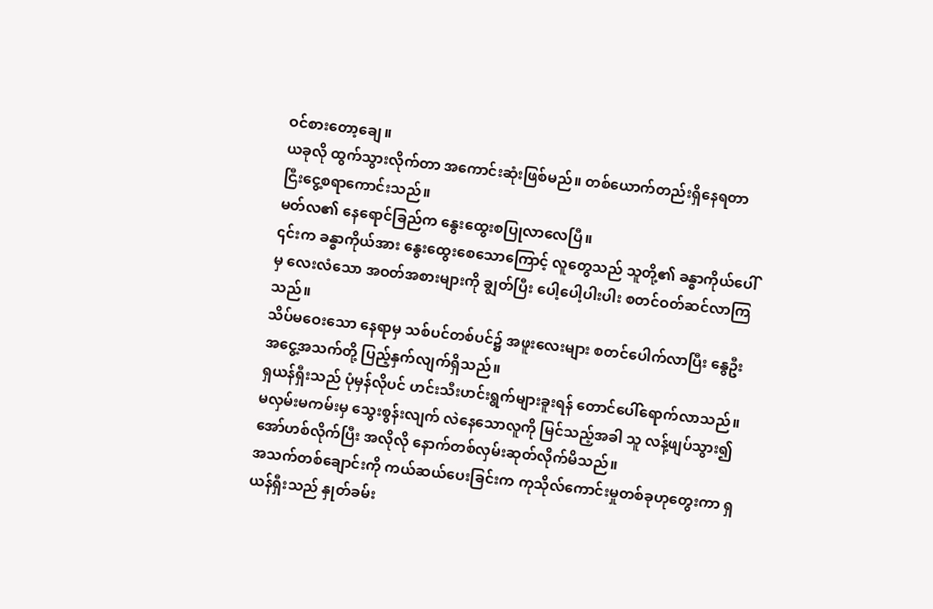ဝင်စားတော့ချေ။
ယခုလို ထွက်သွားလိုက်တာ အကောင်းဆုံးဖြစ်မည်။ တစ်ယောက်တည်းရှိနေရတာ ငြီးငွေ့စရာကောင်းသည်။
မတ်လ၏ နေရောင်ခြည်က နွေးထွေးစပြုလာလေပြီ။
၎င်းက ခန္ဓာကိုယ်အား နွေးထွေးစေသောကြောင့် လူတွေသည် သူတို့၏ ခန္ဓာကိုယ်ပေါ်မှ လေးလံသော အဝတ်အစားများကို ချွတ်ပြီး ပေါ့ပေါ့ပါးပါး စတင်ဝတ်ဆင်လာကြသည်။
သိပ်မဝေးသော နေရာမှ သစ်ပင်တစ်ပင်၌ အဖူးလေးများ စတင်ပေါက်လာပြီး နွေဦးအငွေ့အသက်တို့ ပြည့်နှက်လျက်ရှိသည်။
ရှယန်ရှီးသည် ပုံမှန်လိုပင် ဟင်းသီးဟင်းရွက်များခူးရန် တောင်ပေါ်ရောက်လာသည်။
မလှမ်းမကမ်းမှ သွေးစွန်းလျက် လဲနေသောလူကို မြင်သည့်အခါ သူ လန့်ဖျပ်သွား၍ အော်ဟစ်လိုက်ပြီး အလိုလို နောက်တစ်လှမ်းဆုတ်လိုက်မိသည်။
အသက်တစ်ချောင်းကို ကယ်ဆယ်ပေးခြင်းက ကုသိုလ်ကောင်းမှုတစ်ခုဟုတွေးကာ ရှယန်ရှီးသည် နှုတ်ခမ်း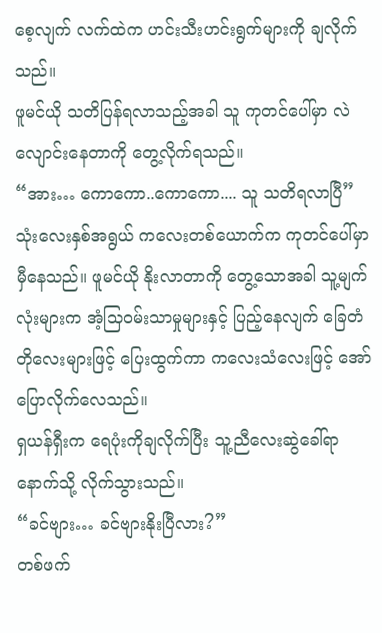စေ့လျက် လက်ထဲက ဟင်းသီးဟင်းရွက်များကို ချလိုက်သည်။
ဖူမင်ယို သတိပြန်ရလာသည့်အခါ သူ ကုတင်ပေါ်မှာ လဲလျောင်းနေတာကို တွေ့လိုက်ရသည်။
“အား… ကောကော..ကောကော.... သူ သတိရလာပြီ”
သုံးလေးနှစ်အရွယ် ကလေးတစ်ယောက်က ကုတင်ပေါ်မှာ မှီနေသည်။ ဖူမင်ယို နိုးလာတာကို တွေ့သောအခါ သူ့မျက်လုံးများက အံ့သြဝမ်းသာမှုများနှင့် ပြည့်နေလျက် ခြေတံတိုလေးများဖြင့် ပြေးထွက်ကာ ကလေးသံလေးဖြင့် အော်ပြောလိုက်လေသည်။
ရှယန်ရှီးက ရေပုံးကိုချလိုက်ပြီး သူ့ညီလေးဆွဲခေါ်ရာနောက်သို့ လိုက်သွားသည်။
“ခင်ဗျား… ခင်ဗျားနိုးပြီလား?”
တစ်ဖက်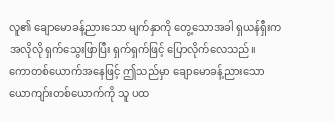လူ၏ ချောမောခန့်ညားသော မျက်နှာကို တွေ့သောအခါ ရှယန်ရှီးက အလိုလို ရှက်သွေးဖြာပြီး ရှက်ရှက်ဖြင့် ပြောလိုက်လေသည်။
ကောတစ်ယောက်အနေဖြင့် ဤသည်မှာ ချောမောခန့်ညားသော ယောကျာ်းတစ်ယောက်ကို သူ ပထ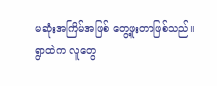မဆုံးအကြိမ်အဖြစ် တွေ့ဖူးတာဖြစ်သည်။
ရွာထဲက လူတွေ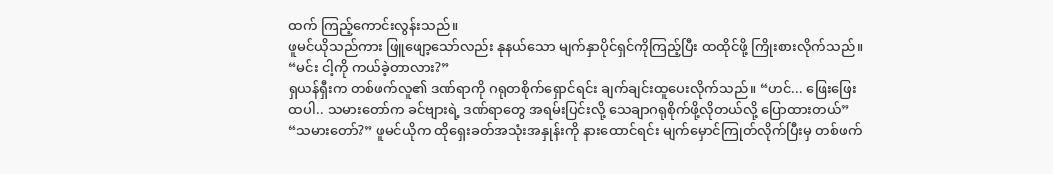ထက် ကြည့်ကောင်းလွန်းသည်။
ဖူမင်ယိုသည်ကား ဖြူဖျော့သော်လည်း နုနယ်သော မျက်နှာပိုင်ရှင်ကိုကြည့်ပြီး ထထိုင်ဖို့ ကြိုးစားလိုက်သည်။ “မင်း ငါ့ကို ကယ်ခဲ့တာလား?”
ရှယန်ရှီးက တစ်ဖက်လူ၏ ဒဏ်ရာကို ဂရုတစိုက်ရှောင်ရင်း ချက်ချင်းထူပေးလိုက်သည်။ “ဟင်... ဖြေးဖြေးထပါ.. သမားတော်က ခင်ဗျားရဲ့ ဒဏ်ရာတွေ အရမ်းပြင်းလို့ သေချာဂရုစိုက်ဖို့လိုတယ်လို့ ပြောထားတယ်”
“သမားတော်?” ဖူမင်ယိုက ထိုရှေးခတ်အသုံးအနှုန်းကို နားထောင်ရင်း မျက်မှောင်ကြုတ်လိုက်ပြီးမှ တစ်ဖက်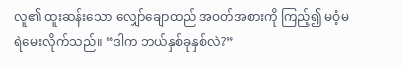လူ၏ ထူးဆန်းသော လျှော်ချောထည် အဝတ်အစားကို ကြည့်၍ မဝံ့မရဲမေးလိုက်သည်။ “ဒါက ဘယ်နှစ်ခုနှစ်လဲ?”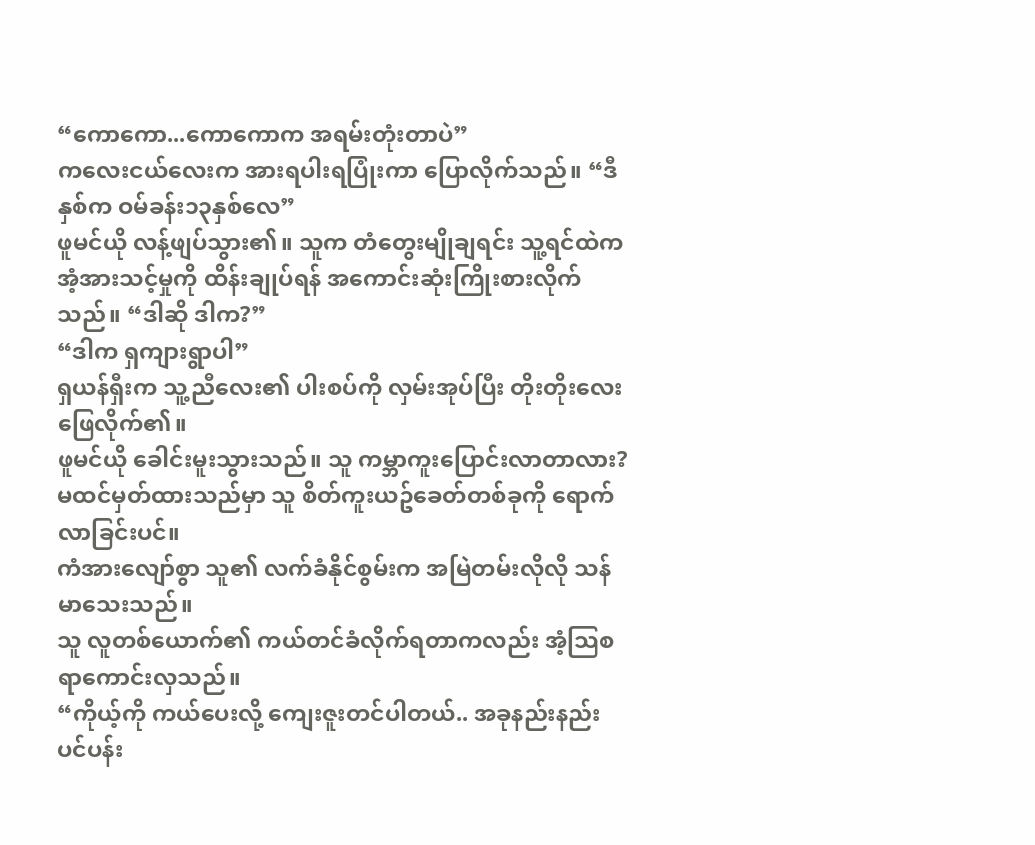“ကောကော...ကောကောက အရမ်းတုံးတာပဲ”
ကလေးငယ်လေးက အားရပါးရပြုံးကာ ပြောလိုက်သည်။ “ဒီနှစ်က ဝမ်ခန်း၁၃နှစ်လေ”
ဖူမင်ယို လန့်ဖျပ်သွား၏။ သူက တံတွေးမျိုချရင်း သူ့ရင်ထဲက အံ့အားသင့်မှုကို ထိန်းချုပ်ရန် အကောင်းဆုံးကြိုးစားလိုက်သည်။ “ဒါဆို ဒါက?”
“ဒါက ရှကျားရွာပါ”
ရှယန်ရှီးက သူ့ညီလေး၏ ပါးစပ်ကို လှမ်းအုပ်ပြီး တိုးတိုးလေးဖြေလိုက်၏။
ဖူမင်ယို ခေါင်းမူးသွားသည်။ သူ ကမ္ဘာကူးပြောင်းလာတာလား?
မထင်မှတ်ထားသည်မှာ သူ စိတ်ကူးယဥ်ခေတ်တစ်ခုကို ရောက်လာခြင်းပင်။
ကံအားလျော်စွာ သူ၏ လက်ခံနိုင်စွမ်းက အမြဲတမ်းလိုလို သန်မာသေးသည်။
သူ လူတစ်ယောက်၏ ကယ်တင်ခံလိုက်ရတာကလည်း အံ့သြစရာကောင်းလှသည်။
“ကိုယ့်ကို ကယ်ပေးလို့ ကျေးဇူးတင်ပါတယ်.. အခုနည်းနည်းပင်ပန်း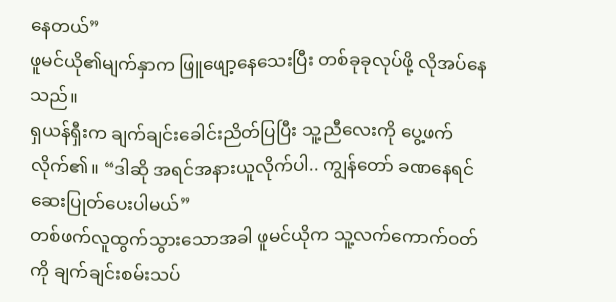နေတယ်”
ဖူမင်ယို၏မျက်နှာက ဖြူဖျော့နေသေးပြီး တစ်ခုခုလုပ်ဖို့ လိုအပ်နေသည်။
ရှယန်ရှီးက ချက်ချင်းခေါင်းညိတ်ပြပြီး သူ့ညီလေးကို ပွေ့ဖက်လိုက်၏။ “ဒါဆို အရင်အနားယူလိုက်ပါ.. ကျွန်တော် ခဏနေရင် ဆေးပြုတ်ပေးပါမယ်”
တစ်ဖက်လူထွက်သွားသောအခါ ဖူမင်ယိုက သူ့လက်ကောက်ဝတ်ကို ချက်ချင်းစမ်းသပ်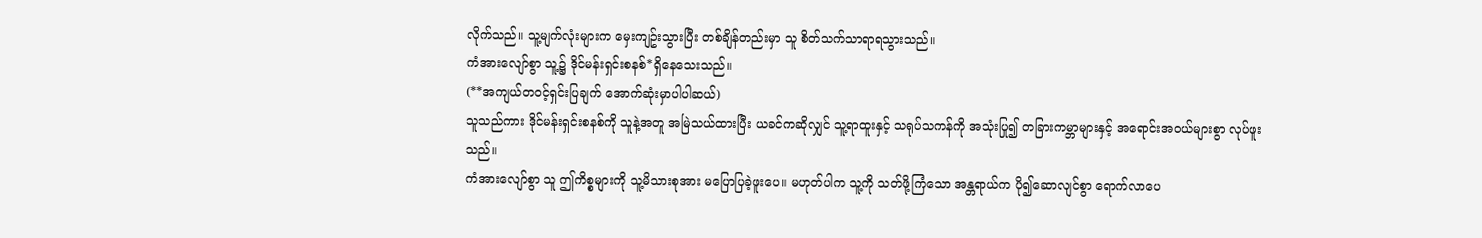လိုက်သည်။ သူ့မျက်လုံးများက မှေးကျဥ်းသွားပြီး တစ်ချိန်တည်းမှာ သူ စိတ်သက်သာရာရသွားသည်။
ကံအားလျော်စွာ သူ့၌ ဒိုင်မန်းရှင်းစနစ်*ရှိနေသေးသည်။
(**အကျယ်တဝင့်ရှင်းပြချက် အောက်ဆုံးမှာပါပါဆယ်)
သူသည်ကား ဒိုင်မန်းရှင်းစနစ်ကို သူနဲ့အတူ အမြဲသယ်ထားပြီး ယခင်ကဆိုလျှင် သူ့ရာထူးနှင့် သရုပ်သကန်ကို အသုံးပြု၍ တခြားကမ္ဘာများနှင့် အရောင်းအဝယ်များစွာ လုပ်ဖူးသည်။
ကံအားလျော်စွာ သူ ဤကိစ္စများကို သူ့မိသားစုအား မပြောပြခဲ့ဖူးပေ။ မဟုတ်ပါက သူ့ကို သတ်ဖို့ကြံသော အန္တရာယ်က ပို၍ဆောလျင်စွာ ရောက်လာပေ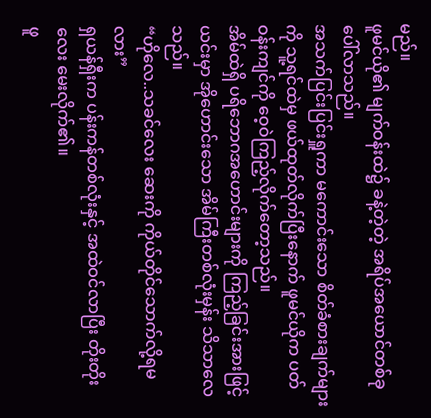မည်။
ဖူမင်ယို၏ မျက်ဝန်းထဲ၌ ခနဲ့တဲ့တဲ့ အရိပ်အယောင်တစ်ခုပေါ်လာသည်။
အသက်ပြင်းပြင်းရှူကာ မကောင်းသော စိတ်ခံစားချက်များကို သူ့ရင်ထဲမှ ဖယ်ထုတ်လိုက်ပြီးနောက် ဖူမင်ယိုက ပတ်ဝန်းကျင်ကို ဝေ့ဝဲကြည့်လိုက်တော့သည်။
အိမ်ထဲရှိ ပရိဘောဂအဟောင်းများကို ကြည့်ခြင်းအားဖြင့် ယင်းမှာ အိုဟောင်းသော အိမ်ကြီးတစ်လုံးမှန်း သိသာလေသည်။
“ဟိုလေ..သခင်လေး ဆေးကို ကိုယ်တိုင်သောက်လို့ရမလား”
ရှယန်ရှီးက ပန်းကန်တစ်လုံးနှင့် အထဲဝင်လာပြီး တိုးတိုးလေး မေးလိုက်၏။
ဖူ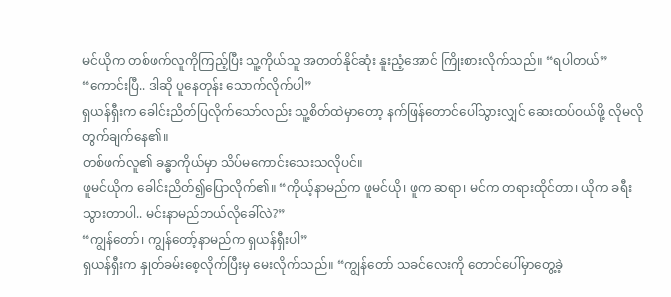မင်ယိုက တစ်ဖက်လူကိုကြည့်ပြီး သူ့ကိုယ်သူ အတတ်နိုင်ဆုံး နူးညံ့အောင် ကြိုးစားလိုက်သည်။ “ရပါတယ်”
“ကောင်းပြီ.. ဒါဆို ပူနေတုန်း သောက်လိုက်ပါ”
ရှယန်ရှီးက ခေါင်းညိတ်ပြလိုက်သော်လည်း သူ့စိတ်ထဲမှာတော့ နက်ဖြန်တောင်ပေါ်သွားလျှင် ဆေးထပ်ဝယ်ဖို့ လိုမလို တွက်ချက်နေ၏။
တစ်ဖက်လူ၏ ခန္ဓာကိုယ်မှာ သိပ်မကောင်းသေးသလိုပင်။
ဖူမင်ယိုက ခေါင်းညိတ်၍ပြောလိုက်၏။ “ကိုယ့်နာမည်က ဖူမင်ယို၊ ဖူက ဆရာ၊ မင်က တရားထိုင်တာ၊ ယိုက ခရီးသွားတာပါ.. မင်းနာမည်ဘယ်လိုခေါ်လဲ?”
“ကျွန်တော်၊ ကျွန်တော့်နာမည်က ရှယန်ရှီးပါ”
ရှယန်ရှီးက နှုတ်ခမ်းစေ့လိုက်ပြီးမှ မေးလိုက်သည်။ “ကျွန်တော် သခင်လေးကို တောင်ပေါ်မှာတွေ့ခဲ့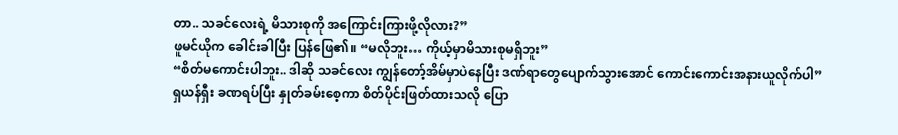တာ.. သခင်လေးရဲ့ မိသားစုကို အကြောင်းကြားဖို့လိုလား?”
ဖူမင်ယိုက ခေါင်းခါပြီး ပြန်ဖြေ၏။ “မလိုဘူး… ကိုယ့်မှာမိသားစုမရှိဘူး”
“စိတ်မကောင်းပါဘူး.. ဒါဆို သခင်လေး ကျွန်တော့်အိမ်မှာပဲနေပြီး ဒဏ်ရာတွေပျောက်သွားအောင် ကောင်းကောင်းအနားယူလိုက်ပါ”
ရှယန်ရှီး ခဏရပ်ပြီး နှုတ်ခမ်းစေ့ကာ စိတ်ပိုင်းဖြတ်ထားသလို ပြော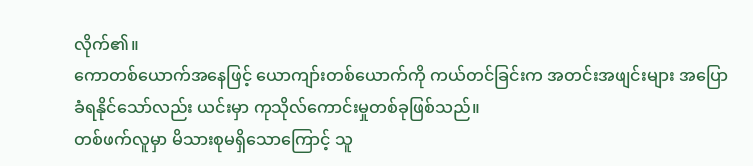လိုက်၏။
ကောတစ်ယောက်အနေဖြင့် ယောကျာ်းတစ်ယောက်ကို ကယ်တင်ခြင်းက အတင်းအဖျင်းများ အပြောခံရနိုင်သော်လည်း ယင်းမှာ ကုသိုလ်ကောင်းမှုတစ်ခုဖြစ်သည်။
တစ်ဖက်လူမှာ မိသားစုမရှိသောကြောင့် သူ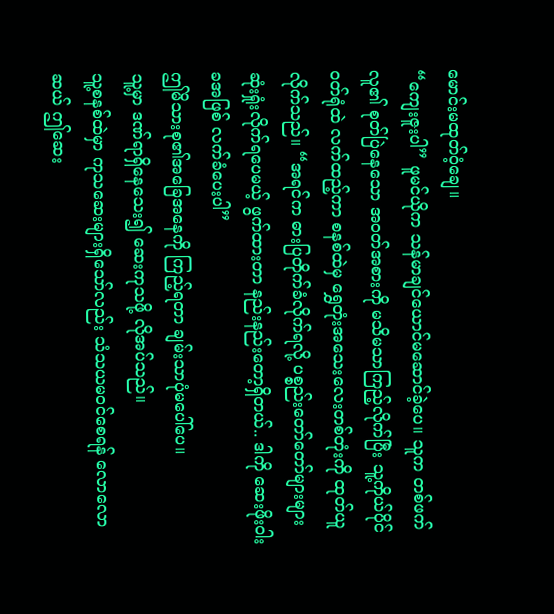မောင်းမထုတ်ဝံ့ချေ။
“ကျေးဇူးပါ” ဖူမင်ယိုက သန်မာချင်ယောင်မဆောင်ခဲ့ပေ။ သူက တစ်ဖက်လူ၏ စုတ်ပြဲနေသော အဝတ်အစားကို မသိမသာကြည့်လိုက်ပြီး သူ့ကိုယ်ပိုင်ဝတ်ရုံထဲ လက်ထည့်ကာ စနစ်ထဲမှ ရွှေတုံးအသေးလေးတစ်တုံးကို ထုတ်ယူလိုက်သည်။ “အရင်က ဓားပြတိုက်ခံလိုက်ရလို့ ပစ္စည်းတော်တော်များများ ဆုံးရှုံးလိုက်ရပေမယ့် ဖွက်ထားတာ နည်းနည်းတော့ရှိတယ်.. ဒါကို ဆေးဖိုးဝါးခအဖြစ် လက်ခံပေးပါ”
ဤမိသားစု၏အခြေအနေကို ကြည့်ရတာ ချမ်းသာပုံမပေါ်ပေ။
သူ့မှာ ဒဏ်ရာရှိနေသေး၍ ဆေးကုသဖို့ လိုအပ်သည်။
သူ့စနစ်ထဲမှာ ကုသဆေးများရှိသော်လည်း သံသယမဝင်စေရန် လောလောဆယ် ဤဆေး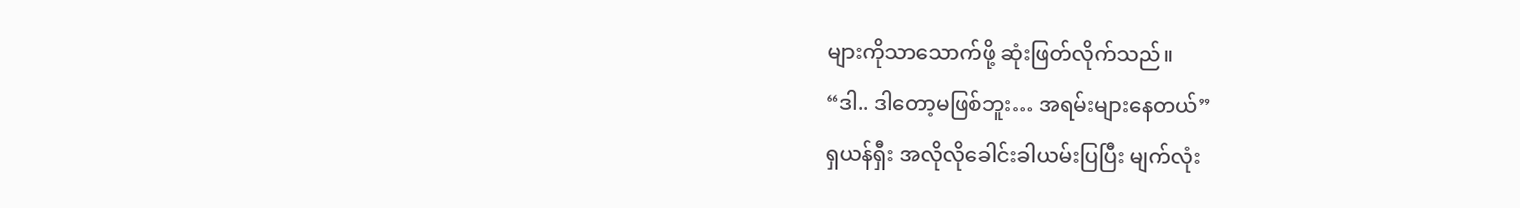များကိုသာသောက်ဖို့ ဆုံးဖြတ်လိုက်သည်။
“ဒါ.. ဒါတော့မဖြစ်ဘူး… အရမ်းများနေတယ်”
ရှယန်ရှီး အလိုလိုခေါင်းခါယမ်းပြပြီး မျက်လုံး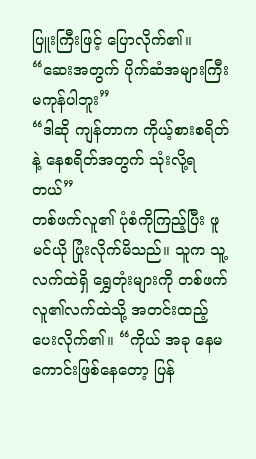ပြူးကြီးဖြင့် ပြောလိုက်၏။ “ဆေးအတွက် ပိုက်ဆံအများကြီးမကုန်ပါဘူး”
“ဒါဆို ကျန်တာက ကိုယ့်စားစရိတ်နဲ့ နေစရိတ်အတွက် သုံးလို့ရတယ်”
တစ်ဖက်လူ၏ ပုံစံကိုကြည့်ပြီး ဖူမင်ယို ပြုံးလိုက်မိသည်။ သူက သူ့လက်ထဲရှိ ရွှေတုံးများကို တစ်ဖက်လူ၏လက်ထဲသို့ အတင်းထည့်ပေးလိုက်၏။ “ကိုယ် အခု နေမကောင်းဖြစ်နေတော့ ပြန်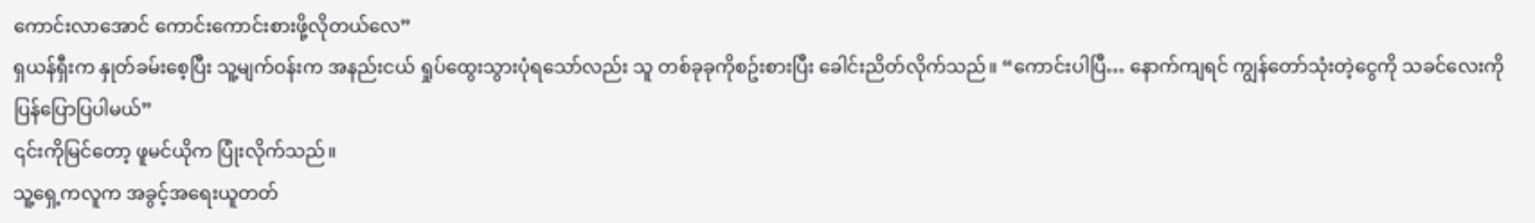ကောင်းလာအောင် ကောင်းကောင်းစားဖို့လိုတယ်လေ”
ရှယန်ရှီးက နှုတ်ခမ်းစေ့ပြီး သူ့မျက်ဝန်းက အနည်းငယ် ရှုပ်ထွေးသွားပုံရသော်လည်း သူ တစ်ခုခုကိုစဥ်းစားပြီး ခေါင်းညိတ်လိုက်သည်။ “ကောင်းပါပြီ… နောက်ကျရင် ကျွန်တော်သုံးတဲ့ငွေကို သခင်လေးကို ပြန်ပြောပြပါမယ်”
၎င်းကိုမြင်တော့ ဖူမင်ယိုက ပြုံးလိုက်သည်။
သူ့ရှေ့ကလူက အခွင့်အရေးယူတတ်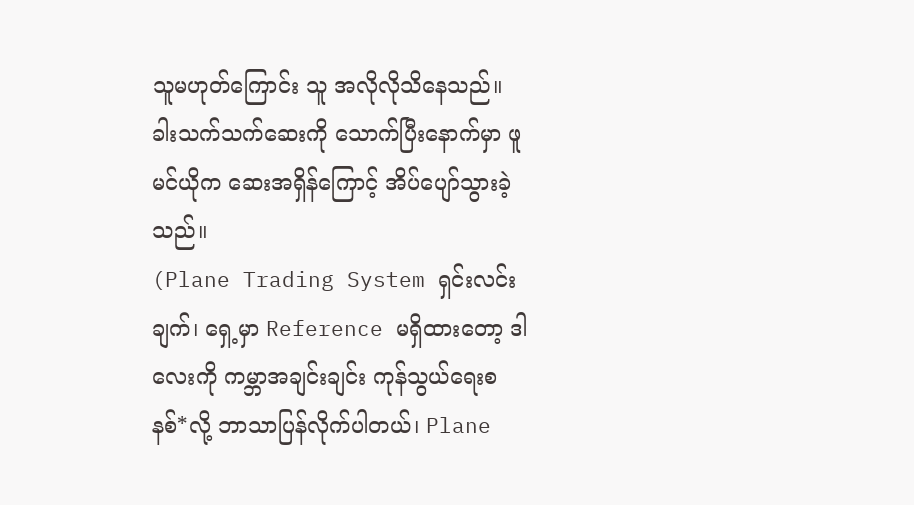သူမဟုတ်ကြောင်း သူ အလိုလိုသိနေသည်။
ခါးသက်သက်ဆေးကို သောက်ပြီးနောက်မှာ ဖူမင်ယိုက ဆေးအရှိန်ကြောင့် အိပ်ပျော်သွားခဲ့သည်။
(Plane Trading System ရှင်းလင်းချက်၊ ရှေ့မှာ Reference မရှိထားတော့ ဒါလေးကို ကမ္ဘာအချင်းချင်း ကုန်သွယ်ရေးစနစ်*လို့ ဘာသာပြန်လိုက်ပါတယ်၊ Plane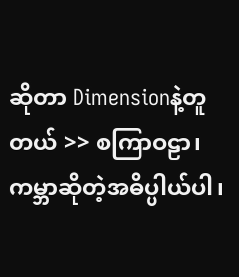ဆိုတာ Dimensionနဲ့တူတယ် >> စကြာဝဠာ၊ ကမ္ဘာဆိုတဲ့အဓိပ္ပါယ်ပါ၊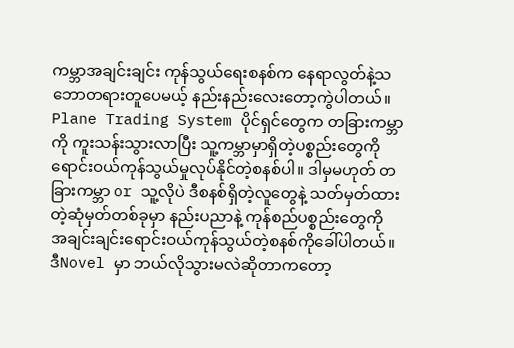ကမ္ဘာအချင်းချင်း ကုန်သွယ်ရေးစနစ်က နေရာလွတ်နဲ့သဘောတရားတူပေမယ့် နည်းနည်းလေးတော့ကွဲပါတယ်။ Plane Trading System ပိုင်ရှင်တွေက တခြားကမ္ဘာကို ကူးသန်းသွားလာပြီး သူ့ကမ္ဘာမှာရှိတဲ့ပစ္စည်းတွေကို ရောင်းဝယ်ကုန်သွယ်မှုလုပ်နိုင်တဲ့စနစ်ပါ။ ဒါမှမဟုတ် တခြားကမ္ဘာ or သူ့လိုပဲ ဒီစနစ်ရှိတဲ့လူတွေနဲ့ သတ်မှတ်ထားတဲ့ဆုံမှတ်တစ်ခုမှာ နည်းပညာနဲ့ ကုန်စည်ပစ္စည်းတွေကို အချင်းချင်းရောင်းဝယ်ကုန်သွယ်တဲ့စနစ်ကိုခေါ်ပါတယ်။ ဒီNovel မှာ ဘယ်လိုသွားမလဲဆိုတာကတော့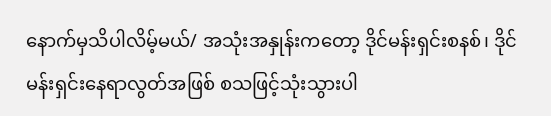နောက်မှသိပါလိမ့်မယ်/ အသုံးအနှုန်းကတော့ ဒိုင်မန်းရှင်းစနစ်၊ ဒိုင်မန်းရှင်းနေရာလွတ်အဖြစ် စသဖြင့်သုံးသွားပါ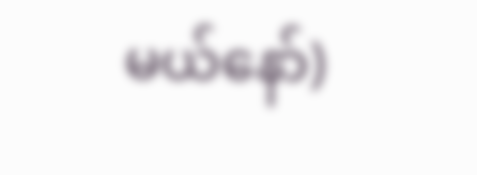မယ်နော်)